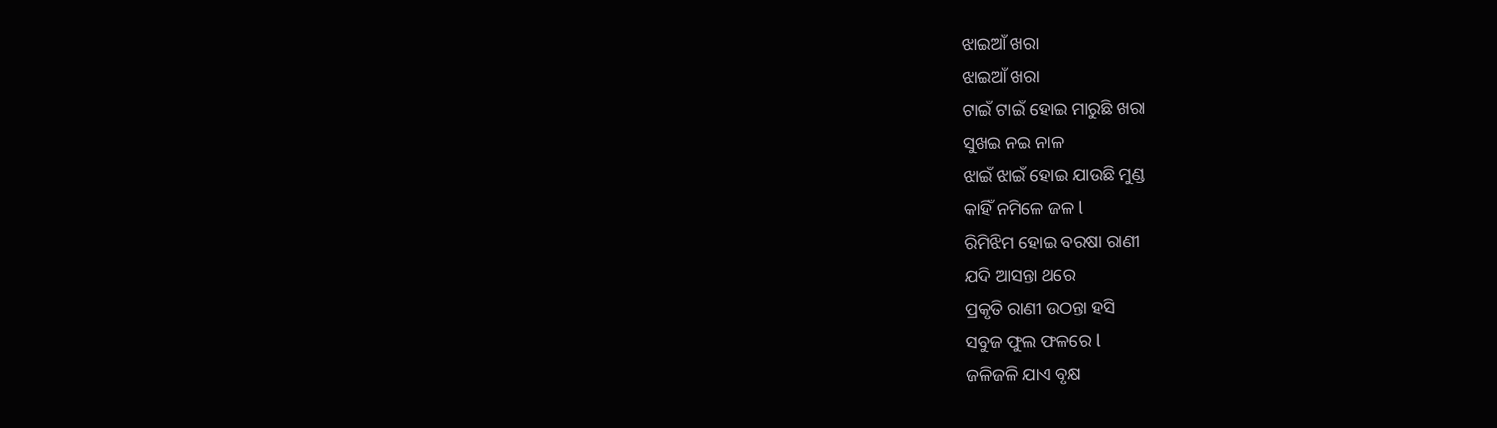ଝାଇଆଁ ଖରା
ଝାଇଆଁ ଖରା
ଟାଇଁ ଟାଇଁ ହୋଇ ମାରୁଛି ଖରା
ସୁଖଇ ନଇ ନାଳ
ଝାଇଁ ଝାଇଁ ହୋଇ ଯାଉଛି ମୁଣ୍ଡ
କାହିଁ ନମିଳେ ଜଳ l
ରିମିଝିମ ହୋଇ ବରଷା ରାଣୀ
ଯଦି ଆସନ୍ତା ଥରେ
ପ୍ରକୃତି ରାଣୀ ଉଠନ୍ତା ହସି
ସବୁଜ ଫୁଲ ଫଳରେ l
ଜଳିଜଳି ଯାଏ ବୃକ୍ଷ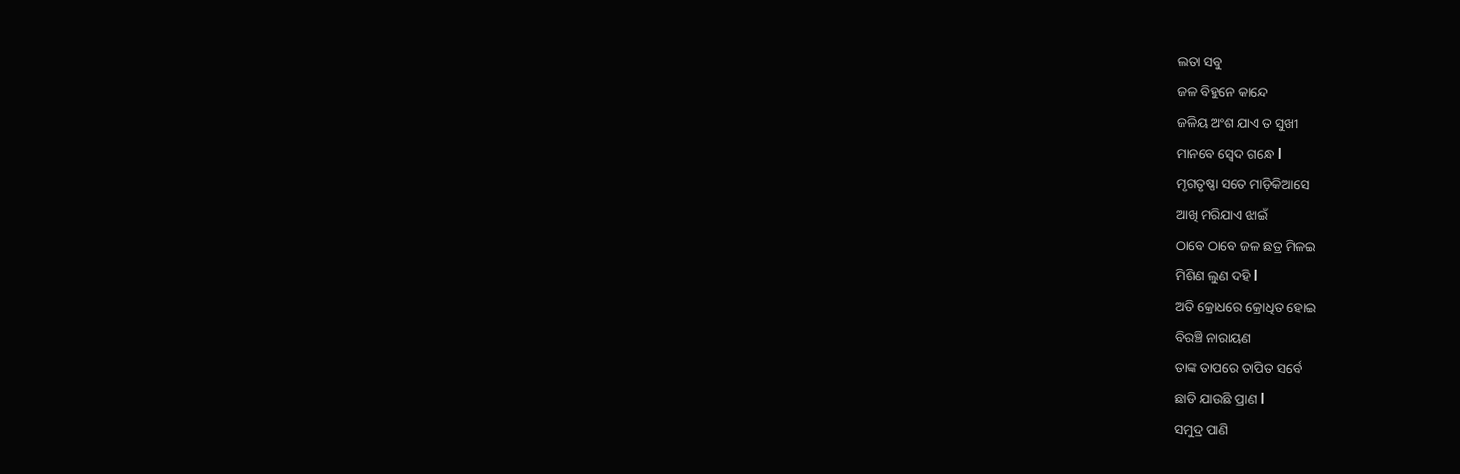ଲତା ସବୁ
ଜଳ ବିହୁନେ କାନ୍ଦେ
ଜଳିୟ ଅଂଶ ଯାଏ ତ ସୁଖୀ
ମାନବେ ସ୍ବେଦ ଗନ୍ଧେ l
ମୃଗତୃଷ୍ଣା ସତେ ମାଡ଼ିକିଆସେ
ଆଖି ମରିଯାଏ ଝାଇଁ
ଠାବେ ଠାବେ ଜଳ ଛତ୍ର ମିଳଇ
ମିଶିଣ ଲୁଣ ଦହି l
ଅତି କ୍ରୋଧରେ କ୍ରୋଧିତ ହୋଇ
ବିରଞ୍ଚି ନାରାୟଣ
ତାଙ୍କ ତାପରେ ତାପିତ ସର୍ବେ
ଛାଡି ଯାଉଛି ପ୍ରାଣ l
ସମୁଦ୍ର ପାଣି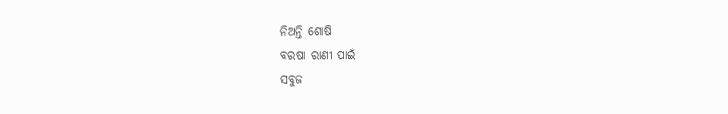ନିଅନ୍ତି ଶୋଷି
ବରଷା ରାଣୀ ପାଇଁ
ସବୁଜ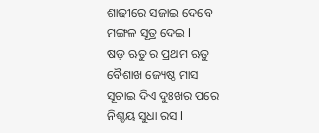ଶାଢୀରେ ସଜାଇ ଦେବେ
ମଙ୍ଗଳ ସୂତ୍ର ଦେଇ l
ଷଡ଼ ଋତୁ ର ପ୍ରଥମ ଋତୁ
ବୈଶାଖ ଜ୍ୟେଷ୍ଠ ମାସ
ସୂଚାଇ ଦିଏ ଦୁଃଖର ପରେ
ନିଶ୍ଚୟ ସୁଧା ରସ l